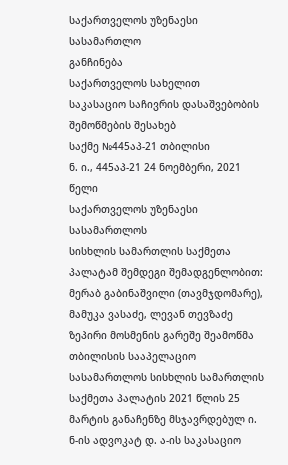საქართველოს უზენაესი სასამართლო
განჩინება
საქართველოს სახელით
საკასაციო საჩივრის დასაშვებობის შემოწმების შესახებ
საქმე №445აპ-21 თბილისი
ნ. ი., 445აპ-21 24 ნოემბერი, 2021 წელი
საქართველოს უზენაესი სასამართლოს
სისხლის სამართლის საქმეთა პალატამ შემდეგი შემადგენლობით:
მერაბ გაბინაშვილი (თავმჯდომარე),
მამუკა ვასაძე, ლევან თევზაძე
ზეპირი მოსმენის გარეშე შეამოწმა თბილისის სააპელაციო სასამართლოს სისხლის სამართლის საქმეთა პალატის 2021 წლის 25 მარტის განაჩენზე მსჯავრდებულ ი. ნ-ის ადვოკატ დ. ა-ის საკასაციო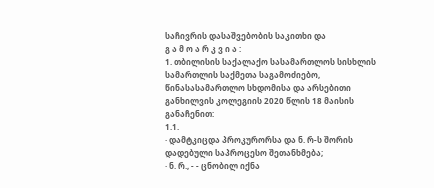საჩივრის დასაშვებობის საკითხი და
გ ა მ ო ა რ კ ვ ი ა :
1. თბილისის საქალაქო სასამართლოს სისხლის სამართლის საქმეთა საგამოძიებო, წინასასამართლო სხდომისა და არსებითი განხილვის კოლეგიის 2020 წლის 18 მაისის განაჩენით:
1.1.
· დამტკიცდა პროკურორსა და ნ. რ-ს შორის დადებული საპროცესო შეთანხმება;
· ნ. რ., - - ცნობილ იქნა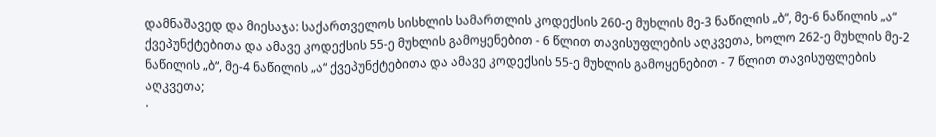დამნაშავედ და მიესაჯა: საქართველოს სისხლის სამართლის კოდექსის 260-ე მუხლის მე-3 ნაწილის „ბ“, მე-6 ნაწილის „ა“ ქვეპუნქტებითა და ამავე კოდექსის 55-ე მუხლის გამოყენებით - 6 წლით თავისუფლების აღკვეთა, ხოლო 262-ე მუხლის მე-2 ნაწილის „ბ“, მე-4 ნაწილის „ა“ ქვეპუნქტებითა და ამავე კოდექსის 55-ე მუხლის გამოყენებით - 7 წლით თავისუფლების აღკვეთა;
·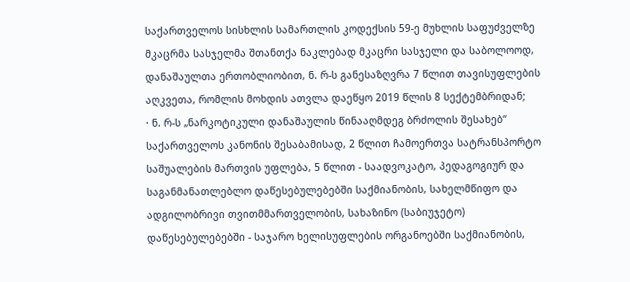საქართველოს სისხლის სამართლის კოდექსის 59-ე მუხლის საფუძველზე მკაცრმა სასჯელმა შთანთქა ნაკლებად მკაცრი სასჯელი და საბოლოოდ, დანაშაულთა ერთობლიობით, ნ. რ-ს განესაზღვრა 7 წლით თავისუფლების აღკვეთა, რომლის მოხდის ათვლა დაეწყო 2019 წლის 8 სექტემბრიდან;
· ნ. რ-ს „ნარკოტიკული დანაშაულის წინააღმდეგ ბრძოლის შესახებ“ საქართველოს კანონის შესაბამისად, 2 წლით ჩამოერთვა სატრანსპორტო საშუალების მართვის უფლება, 5 წლით - საადვოკატო, პედაგოგიურ და საგანმანათლებლო დაწესებულებებში საქმიანობის, სახელმწიფო და ადგილობრივი თვითმმართველობის, სახაზინო (საბიუჯეტო) დაწესებულებებში - საჯარო ხელისუფლების ორგანოებში საქმიანობის,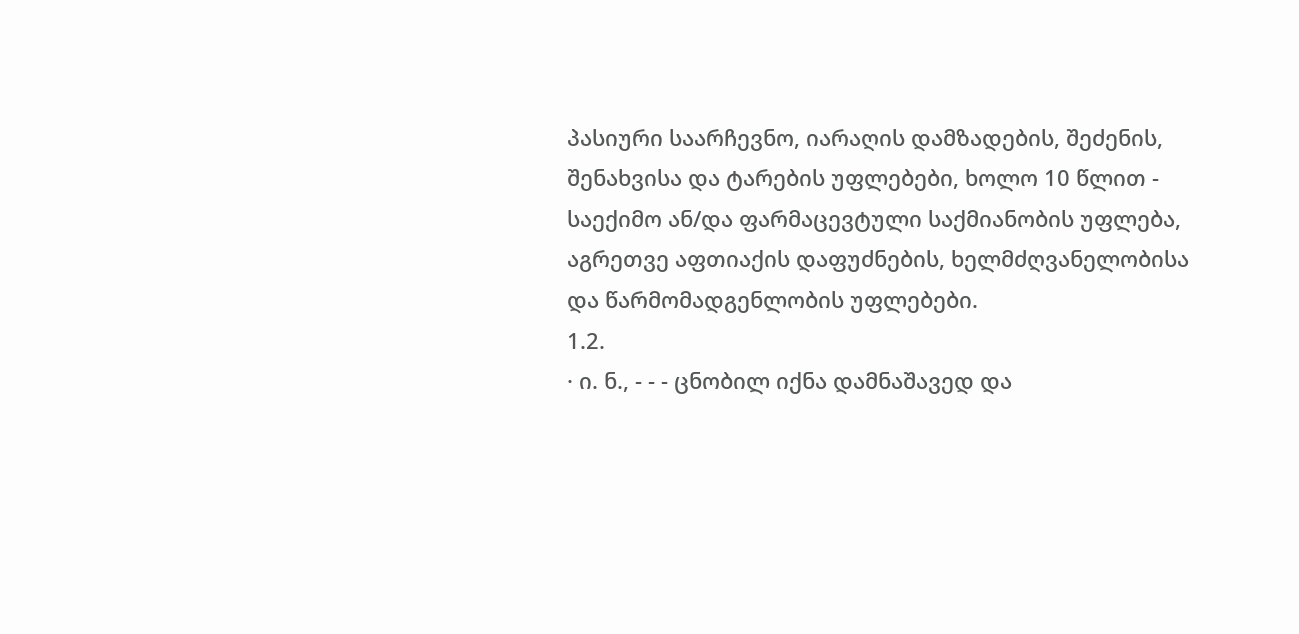პასიური საარჩევნო, იარაღის დამზადების, შეძენის, შენახვისა და ტარების უფლებები, ხოლო 10 წლით - საექიმო ან/და ფარმაცევტული საქმიანობის უფლება, აგრეთვე აფთიაქის დაფუძნების, ხელმძღვანელობისა და წარმომადგენლობის უფლებები.
1.2.
· ი. ნ., - - - ცნობილ იქნა დამნაშავედ და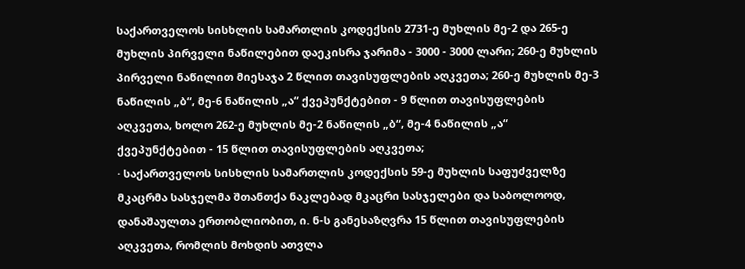საქართველოს სისხლის სამართლის კოდექსის 2731-ე მუხლის მე-2 და 265-ე მუხლის პირველი ნაწილებით დაეკისრა ჯარიმა - 3000 - 3000 ლარი; 260-ე მუხლის პირველი ნაწილით მიესაჯა 2 წლით თავისუფლების აღკვეთა; 260-ე მუხლის მე-3 ნაწილის „ბ“, მე-6 ნაწილის „ა“ ქვეპუნქტებით - 9 წლით თავისუფლების აღკვეთა, ხოლო 262-ე მუხლის მე-2 ნაწილის „ბ“, მე-4 ნაწილის „ა“ ქვეპუნქტებით - 15 წლით თავისუფლების აღკვეთა;
· საქართველოს სისხლის სამართლის კოდექსის 59-ე მუხლის საფუძველზე მკაცრმა სასჯელმა შთანთქა ნაკლებად მკაცრი სასჯელები და საბოლოოდ, დანაშაულთა ერთობლიობით, ი. ნ-ს განესაზღვრა 15 წლით თავისუფლების აღკვეთა, რომლის მოხდის ათვლა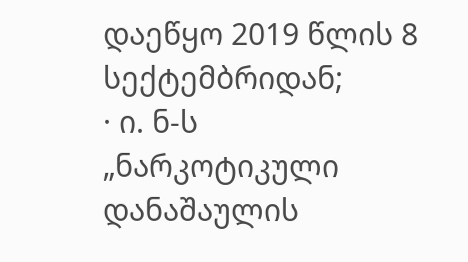დაეწყო 2019 წლის 8 სექტემბრიდან;
· ი. ნ-ს „ნარკოტიკული დანაშაულის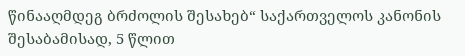წინააღმდეგ ბრძოლის შესახებ“ საქართველოს კანონის შესაბამისად, 5 წლით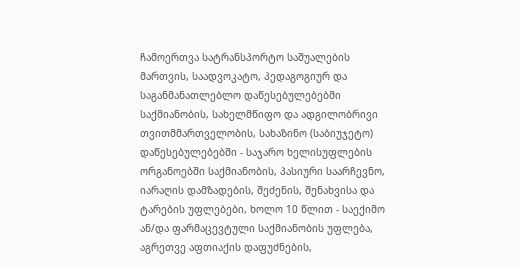ჩამოერთვა სატრანსპორტო საშუალების მართვის, საადვოკატო, პედაგოგიურ და საგანმანათლებლო დაწესებულებებში საქმიანობის, სახელმწიფო და ადგილობრივი თვითმმართველობის, სახაზინო (საბიუჯეტო) დაწესებულებებში - საჯარო ხელისუფლების ორგანოებში საქმიანობის, პასიური საარჩევნო, იარაღის დამზადების, შეძენის, შენახვისა და ტარების უფლებები, ხოლო 10 წლით - საექიმო ან/და ფარმაცევტული საქმიანობის უფლება, აგრეთვე აფთიაქის დაფუძნების,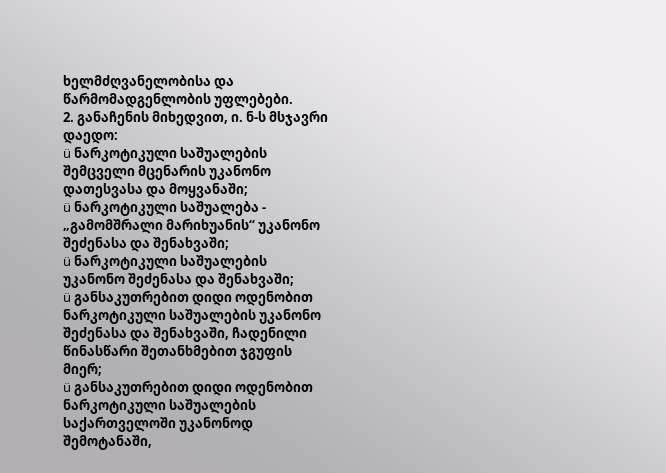ხელმძღვანელობისა და წარმომადგენლობის უფლებები.
2. განაჩენის მიხედვით, ი. ნ-ს მსჯავრი დაედო:
ü ნარკოტიკული საშუალების შემცველი მცენარის უკანონო დათესვასა და მოყვანაში;
ü ნარკოტიკული საშუალება - „გამომშრალი მარიხუანის“ უკანონო შეძენასა და შენახვაში;
ü ნარკოტიკული საშუალების უკანონო შეძენასა და შენახვაში;
ü განსაკუთრებით დიდი ოდენობით ნარკოტიკული საშუალების უკანონო შეძენასა და შენახვაში, ჩადენილი წინასწარი შეთანხმებით ჯგუფის მიერ;
ü განსაკუთრებით დიდი ოდენობით ნარკოტიკული საშუალების საქართველოში უკანონოდ შემოტანაში,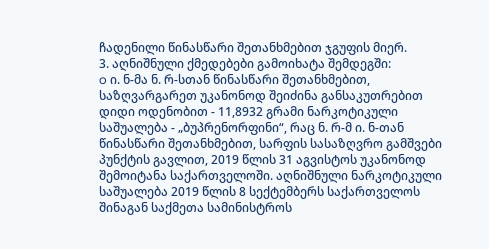ჩადენილი წინასწარი შეთანხმებით ჯგუფის მიერ.
3. აღნიშნული ქმედებები გამოიხატა შემდეგში:
o ი. ნ-მა ნ. რ-სთან წინასწარი შეთანხმებით, საზღვარგარეთ უკანონოდ შეიძინა განსაკუთრებით დიდი ოდენობით - 11,8932 გრამი ნარკოტიკული საშუალება - „ბუპრენორფინი“, რაც ნ. რ-მ ი. ნ-თან წინასწარი შეთანხმებით, სარფის სასაზღვრო გამშვები პუნქტის გავლით, 2019 წლის 31 აგვისტოს უკანონოდ შემოიტანა საქართველოში. აღნიშნული ნარკოტიკული საშუალება 2019 წლის 8 სექტემბერს საქართველოს შინაგან საქმეთა სამინისტროს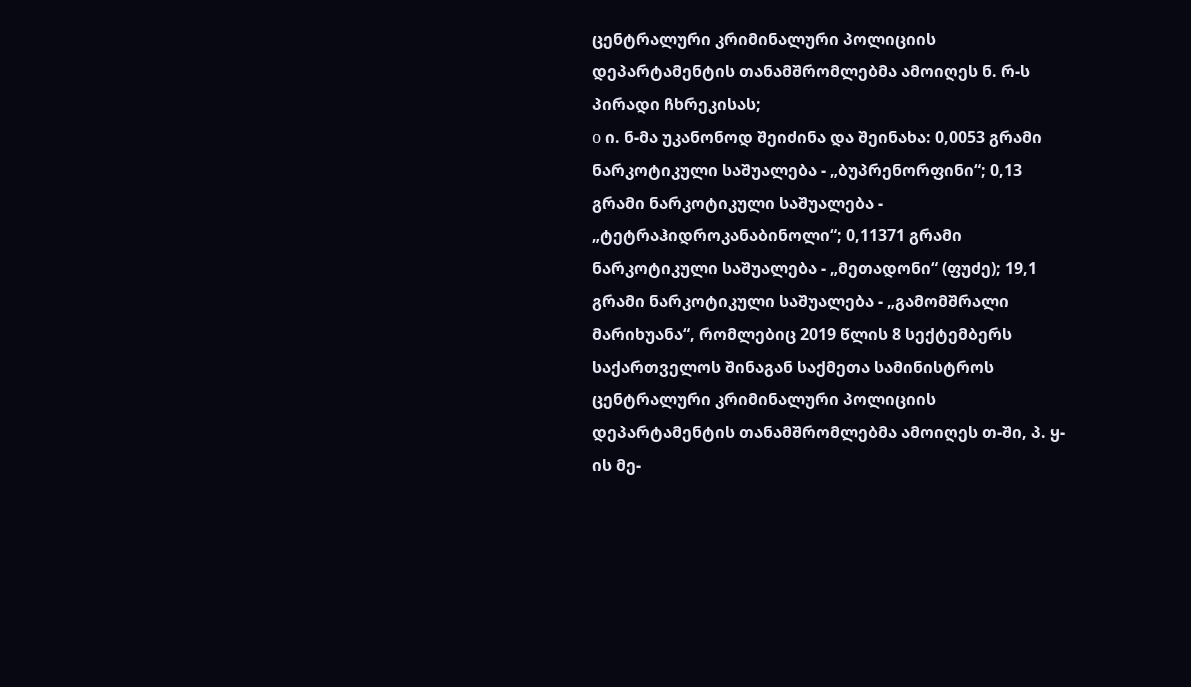ცენტრალური კრიმინალური პოლიციის დეპარტამენტის თანამშრომლებმა ამოიღეს ნ. რ-ს პირადი ჩხრეკისას;
o ი. ნ-მა უკანონოდ შეიძინა და შეინახა: 0,0053 გრამი ნარკოტიკული საშუალება - „ბუპრენორფინი“; 0,13 გრამი ნარკოტიკული საშუალება - „ტეტრაჰიდროკანაბინოლი“; 0,11371 გრამი ნარკოტიკული საშუალება - „მეთადონი“ (ფუძე); 19,1 გრამი ნარკოტიკული საშუალება - „გამომშრალი მარიხუანა“, რომლებიც 2019 წლის 8 სექტემბერს საქართველოს შინაგან საქმეთა სამინისტროს ცენტრალური კრიმინალური პოლიციის დეპარტამენტის თანამშრომლებმა ამოიღეს თ-ში, პ. ყ-ის მე-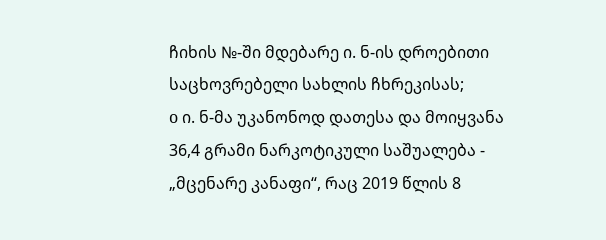ჩიხის №-ში მდებარე ი. ნ-ის დროებითი საცხოვრებელი სახლის ჩხრეკისას;
o ი. ნ-მა უკანონოდ დათესა და მოიყვანა 36,4 გრამი ნარკოტიკული საშუალება - „მცენარე კანაფი“, რაც 2019 წლის 8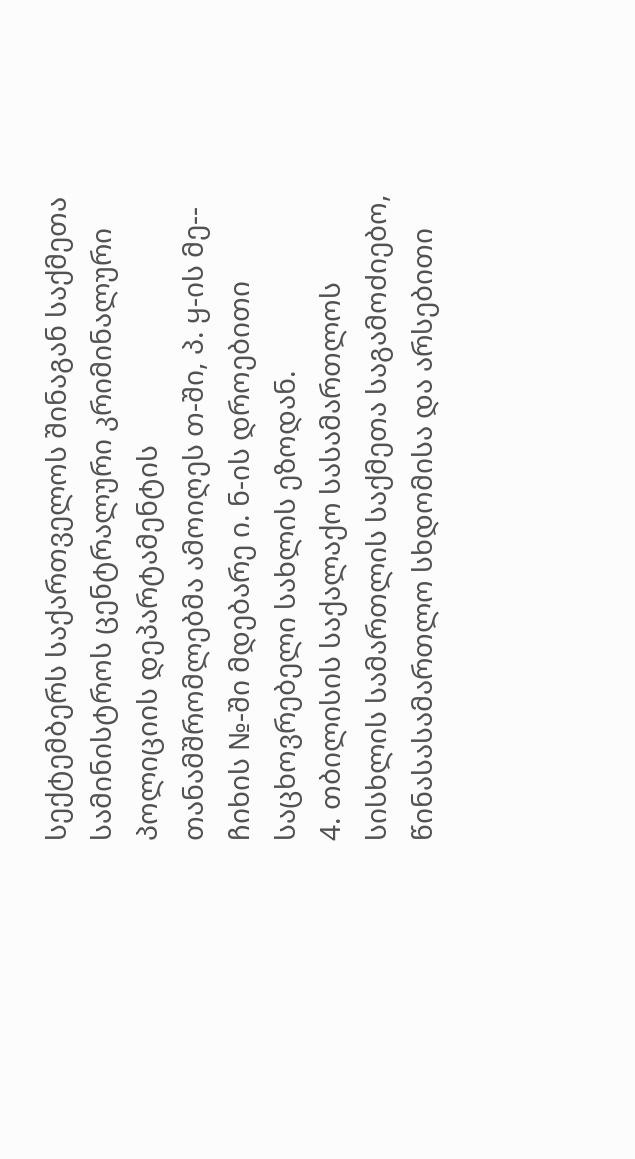სექტემბერს საქართველოს შინაგან საქმეთა სამინისტროს ცენტრალური კრიმინალური პოლიციის დეპარტამენტის თანამშრომლებმა ამოიღეს თ-ში, პ. ყ-ის მე-- ჩიხის №-ში მდებარე ი. ნ-ის დროებითი საცხოვრებელი სახლის ეზოდან.
4. თბილისის საქალაქო სასამართლოს სისხლის სამართლის საქმეთა საგამოძიებო, წინასასამართლო სხდომისა და არსებითი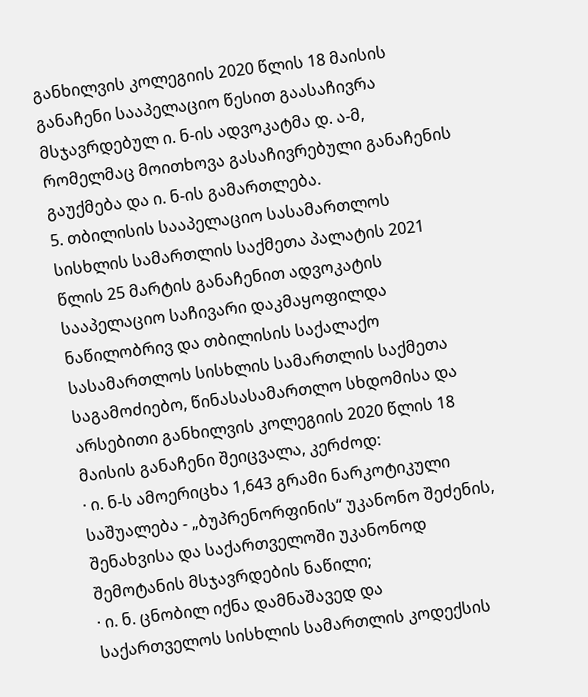განხილვის კოლეგიის 2020 წლის 18 მაისის განაჩენი სააპელაციო წესით გაასაჩივრა მსჯავრდებულ ი. ნ-ის ადვოკატმა დ. ა-მ, რომელმაც მოითხოვა გასაჩივრებული განაჩენის გაუქმება და ი. ნ-ის გამართლება.
5. თბილისის სააპელაციო სასამართლოს სისხლის სამართლის საქმეთა პალატის 2021 წლის 25 მარტის განაჩენით ადვოკატის სააპელაციო საჩივარი დაკმაყოფილდა ნაწილობრივ და თბილისის საქალაქო სასამართლოს სისხლის სამართლის საქმეთა საგამოძიებო, წინასასამართლო სხდომისა და არსებითი განხილვის კოლეგიის 2020 წლის 18 მაისის განაჩენი შეიცვალა, კერძოდ:
· ი. ნ-ს ამოერიცხა 1,643 გრამი ნარკოტიკული საშუალება - „ბუპრენორფინის“ უკანონო შეძენის, შენახვისა და საქართველოში უკანონოდ შემოტანის მსჯავრდების ნაწილი;
· ი. ნ. ცნობილ იქნა დამნაშავედ და საქართველოს სისხლის სამართლის კოდექსის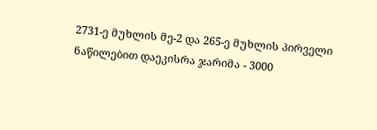2731-ე მუხლის მე-2 და 265-ე მუხლის პირველი ნაწილებით დაეკისრა ჯარიმა - 3000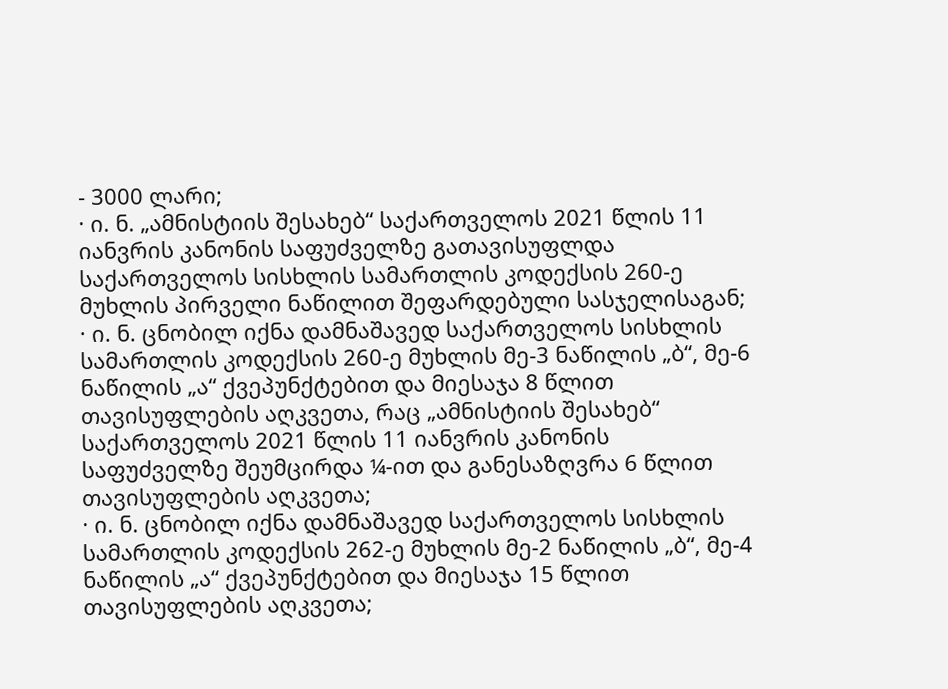- 3000 ლარი;
· ი. ნ. „ამნისტიის შესახებ“ საქართველოს 2021 წლის 11 იანვრის კანონის საფუძველზე გათავისუფლდა საქართველოს სისხლის სამართლის კოდექსის 260-ე მუხლის პირველი ნაწილით შეფარდებული სასჯელისაგან;
· ი. ნ. ცნობილ იქნა დამნაშავედ საქართველოს სისხლის სამართლის კოდექსის 260-ე მუხლის მე-3 ნაწილის „ბ“, მე-6 ნაწილის „ა“ ქვეპუნქტებით და მიესაჯა 8 წლით თავისუფლების აღკვეთა, რაც „ამნისტიის შესახებ“ საქართველოს 2021 წლის 11 იანვრის კანონის საფუძველზე შეუმცირდა ¼-ით და განესაზღვრა 6 წლით თავისუფლების აღკვეთა;
· ი. ნ. ცნობილ იქნა დამნაშავედ საქართველოს სისხლის სამართლის კოდექსის 262-ე მუხლის მე-2 ნაწილის „ბ“, მე-4 ნაწილის „ა“ ქვეპუნქტებით და მიესაჯა 15 წლით თავისუფლების აღკვეთა;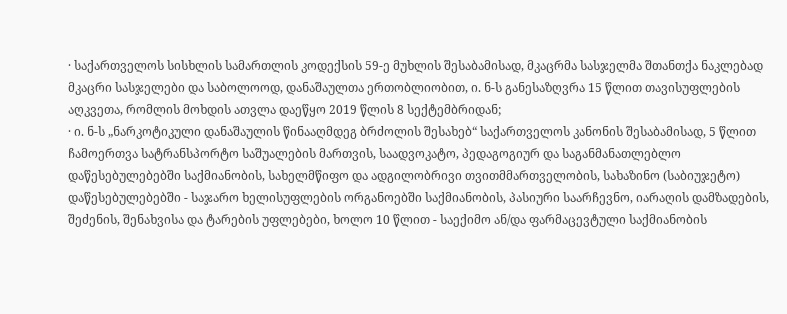· საქართველოს სისხლის სამართლის კოდექსის 59-ე მუხლის შესაბამისად, მკაცრმა სასჯელმა შთანთქა ნაკლებად მკაცრი სასჯელები და საბოლოოდ, დანაშაულთა ერთობლიობით, ი. ნ-ს განესაზღვრა 15 წლით თავისუფლების აღკვეთა, რომლის მოხდის ათვლა დაეწყო 2019 წლის 8 სექტემბრიდან;
· ი. ნ-ს „ნარკოტიკული დანაშაულის წინააღმდეგ ბრძოლის შესახებ“ საქართველოს კანონის შესაბამისად, 5 წლით ჩამოერთვა სატრანსპორტო საშუალების მართვის, საადვოკატო, პედაგოგიურ და საგანმანათლებლო დაწესებულებებში საქმიანობის, სახელმწიფო და ადგილობრივი თვითმმართველობის, სახაზინო (საბიუჯეტო) დაწესებულებებში - საჯარო ხელისუფლების ორგანოებში საქმიანობის, პასიური საარჩევნო, იარაღის დამზადების, შეძენის, შენახვისა და ტარების უფლებები, ხოლო 10 წლით - საექიმო ან/და ფარმაცევტული საქმიანობის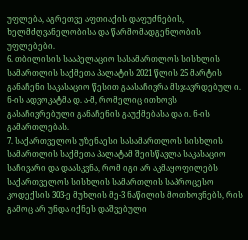უფლება, აგრეთვე აფთიაქის დაფუძნების, ხელმძღვანელობისა და წარმომადგენლობის უფლებები.
6. თბილისის სააპელაციო სასამართლოს სისხლის სამართლის საქმეთა პალატის 2021 წლის 25 მარტის განაჩენი საკასაციო წესით გაასაჩივრა მსჯავრდებულ ი. ნ-ის ადვოკატმა დ. ა-მ, რომელიც ითხოვს გასაჩივრებული განაჩენის გაუქმებასა და ი. ნ-ის გამართლებას.
7. საქართველოს უზენაესი სასამართლოს სისხლის სამართლის საქმეთა პალატამ შეისწავლა საკასაციო საჩივარი და დაასკვნა, რომ იგი არ აკმაყოფილებს საქართველოს სისხლის სამართლის საპროცესო კოდექსის 303-ე მუხლის მე-3 ნაწილის მოთხოვნებს, რის გამოც არ უნდა იქნეს დაშვებული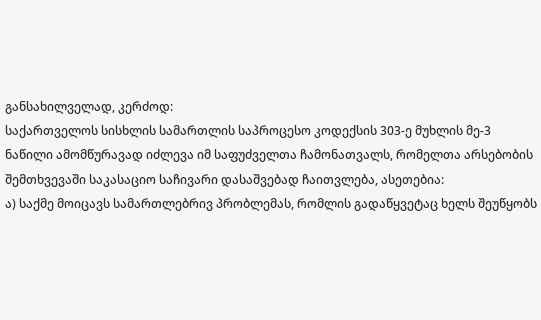განსახილველად, კერძოდ:
საქართველოს სისხლის სამართლის საპროცესო კოდექსის 303-ე მუხლის მე-3 ნაწილი ამომწურავად იძლევა იმ საფუძველთა ჩამონათვალს, რომელთა არსებობის შემთხვევაში საკასაციო საჩივარი დასაშვებად ჩაითვლება, ასეთებია:
ა) საქმე მოიცავს სამართლებრივ პრობლემას, რომლის გადაწყვეტაც ხელს შეუწყობს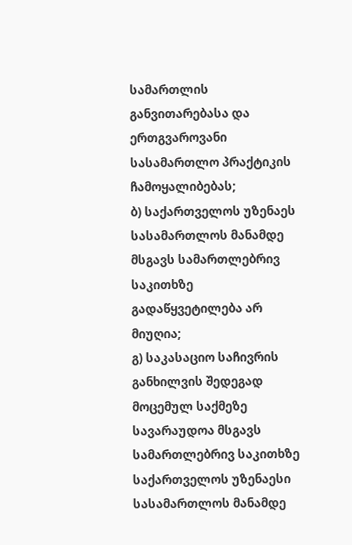სამართლის განვითარებასა და ერთგვაროვანი სასამართლო პრაქტიკის ჩამოყალიბებას;
ბ) საქართველოს უზენაეს სასამართლოს მანამდე მსგავს სამართლებრივ საკითხზე გადაწყვეტილება არ მიუღია;
გ) საკასაციო საჩივრის განხილვის შედეგად მოცემულ საქმეზე სავარაუდოა მსგავს სამართლებრივ საკითხზე საქართველოს უზენაესი სასამართლოს მანამდე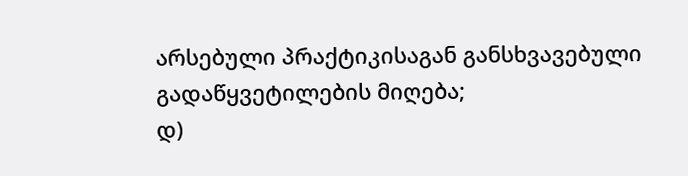არსებული პრაქტიკისაგან განსხვავებული გადაწყვეტილების მიღება;
დ)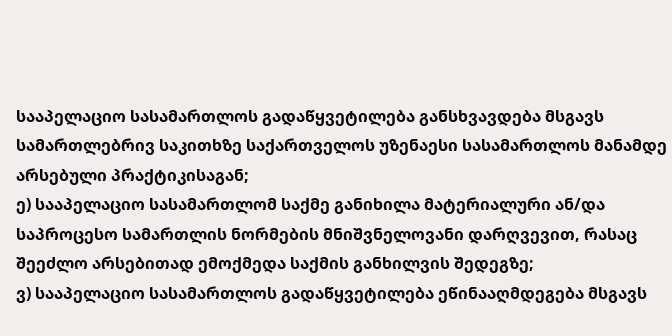სააპელაციო სასამართლოს გადაწყვეტილება განსხვავდება მსგავს სამართლებრივ საკითხზე საქართველოს უზენაესი სასამართლოს მანამდე არსებული პრაქტიკისაგან;
ე) სააპელაციო სასამართლომ საქმე განიხილა მატერიალური ან/და საპროცესო სამართლის ნორმების მნიშვნელოვანი დარღვევით, რასაც შეეძლო არსებითად ემოქმედა საქმის განხილვის შედეგზე;
ვ) სააპელაციო სასამართლოს გადაწყვეტილება ეწინააღმდეგება მსგავს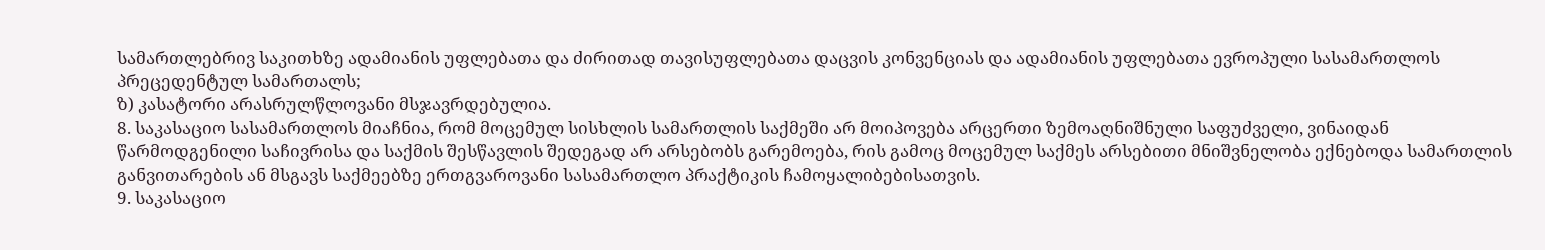სამართლებრივ საკითხზე ადამიანის უფლებათა და ძირითად თავისუფლებათა დაცვის კონვენციას და ადამიანის უფლებათა ევროპული სასამართლოს პრეცედენტულ სამართალს;
ზ) კასატორი არასრულწლოვანი მსჯავრდებულია.
8. საკასაციო სასამართლოს მიაჩნია, რომ მოცემულ სისხლის სამართლის საქმეში არ მოიპოვება არცერთი ზემოაღნიშნული საფუძველი, ვინაიდან წარმოდგენილი საჩივრისა და საქმის შესწავლის შედეგად არ არსებობს გარემოება, რის გამოც მოცემულ საქმეს არსებითი მნიშვნელობა ექნებოდა სამართლის განვითარების ან მსგავს საქმეებზე ერთგვაროვანი სასამართლო პრაქტიკის ჩამოყალიბებისათვის.
9. საკასაციო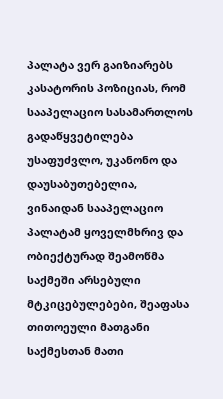პალატა ვერ გაიზიარებს კასატორის პოზიციას, რომ სააპელაციო სასამართლოს გადაწყვეტილება უსაფუძვლო, უკანონო და დაუსაბუთებელია, ვინაიდან სააპელაციო პალატამ ყოველმხრივ და ობიექტურად შეამოწმა საქმეში არსებული მტკიცებულებები, შეაფასა თითოეული მათგანი საქმესთან მათი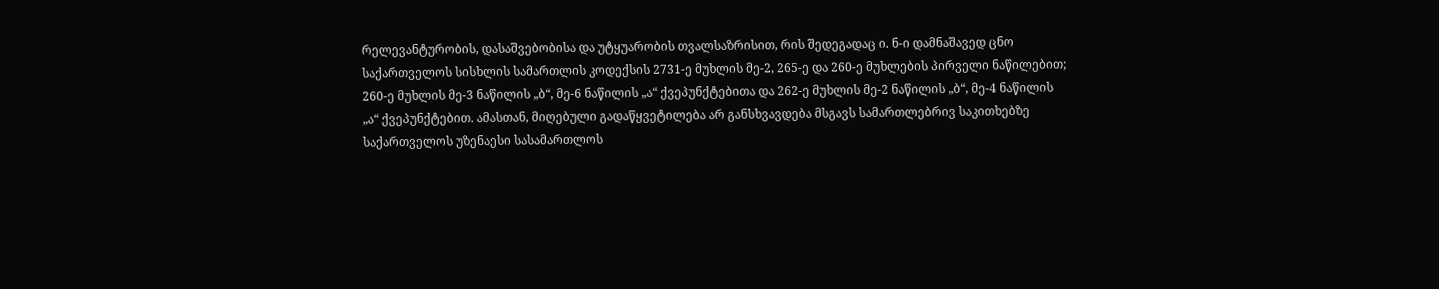რელევანტურობის, დასაშვებობისა და უტყუარობის თვალსაზრისით, რის შედეგადაც ი. ნ-ი დამნაშავედ ცნო საქართველოს სისხლის სამართლის კოდექსის 2731-ე მუხლის მე-2, 265-ე და 260-ე მუხლების პირველი ნაწილებით; 260-ე მუხლის მე-3 ნაწილის „ბ“, მე-6 ნაწილის „ა“ ქვეპუნქტებითა და 262-ე მუხლის მე-2 ნაწილის „ბ“, მე-4 ნაწილის „ა“ ქვეპუნქტებით. ამასთან, მიღებული გადაწყვეტილება არ განსხვავდება მსგავს სამართლებრივ საკითხებზე საქართველოს უზენაესი სასამართლოს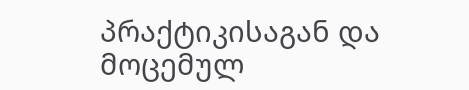პრაქტიკისაგან და მოცემულ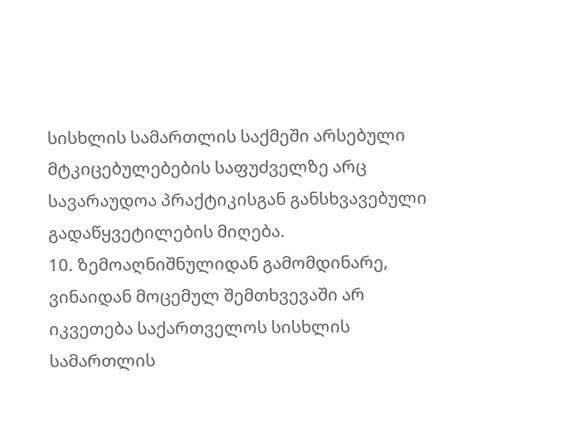სისხლის სამართლის საქმეში არსებული მტკიცებულებების საფუძველზე არც სავარაუდოა პრაქტიკისგან განსხვავებული გადაწყვეტილების მიღება.
10. ზემოაღნიშნულიდან გამომდინარე, ვინაიდან მოცემულ შემთხვევაში არ იკვეთება საქართველოს სისხლის სამართლის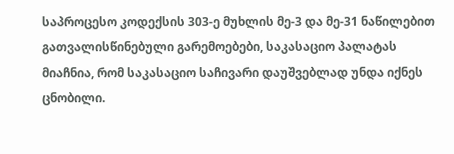საპროცესო კოდექსის 303-ე მუხლის მე-3 და მე-31 ნაწილებით გათვალისწინებული გარემოებები, საკასაციო პალატას მიაჩნია, რომ საკასაციო საჩივარი დაუშვებლად უნდა იქნეს ცნობილი.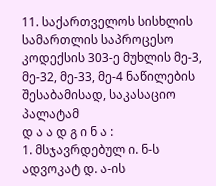11. საქართველოს სისხლის სამართლის საპროცესო კოდექსის 303-ე მუხლის მე-3, მე-32, მე-33, მე-4 ნაწილების შესაბამისად, საკასაციო პალატამ
დ ა ა დ გ ი ნ ა :
1. მსჯავრდებულ ი. ნ-ს ადვოკატ დ. ა-ის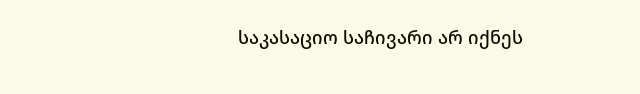საკასაციო საჩივარი არ იქნეს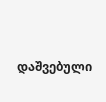დაშვებული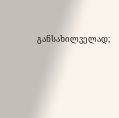განსახილველად;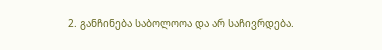2. განჩინება საბოლოოა და არ საჩივრდება.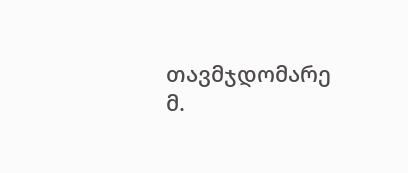თავმჯდომარე მ.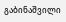გაბინაშვილი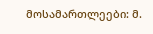მოსამართლეები: მ.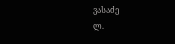ვასაძე
ლ.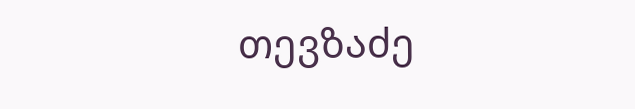თევზაძე